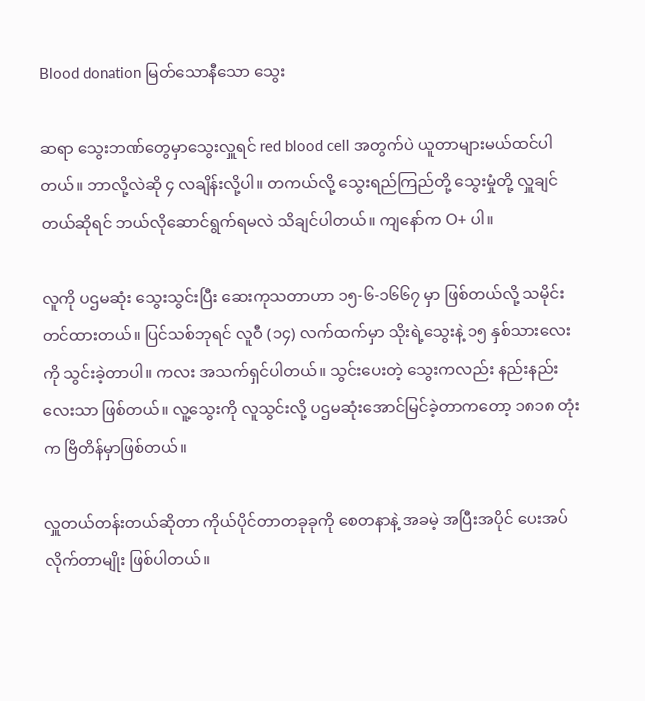Blood donation မြတ်သောနီသော သွေး

ဆရာ ‌သွေးဘဏ်‌‌တွေမှာ‌သွေးလှူရင် red blood cell အတွက်ပဲ ယူတာများမယ်ထင်ပါတယ်။ ဘာလို့လဲဆို ၄ လချိန်းလို့ပါ။ တကယ်လို့ သွေးရည်ကြည်တို့ သွေးမှုံတို့ လှူချင်တယ်ဆိုရင် ဘယ်လို‌ဆောင်ရွက်ရမလဲ သိချင်ပါတယ်။ ကျ‌နော်က O+ ပါ။

လူကို ပဌမဆုံး သွေးသွင်းပြီး ဆေးကုသတာဟာ ၁၅-၆-၁၆၆၇ မှာ ဖြစ်တယ်လို့ သမိုင်းတင်ထားတယ်။ ပြင်သစ်ဘုရင် လူဝီ (၁၄) လက်ထက်မှာ သိုးရဲ့သွေးနဲ့ ၁၅ နှစ်သားလေးကို သွင်းခဲ့တာပါ။ ကလး အသက်ရှင်ပါတယ်။ သွင်းပေးတဲ့ သွေးကလည်း နည်းနည်းလေးသာ ဖြစ်တယ်။ လူ့သွေးကို လူသွင်းလို့ ပဌမဆုံးအောင်မြင်ခဲ့တာကတော့ ၁၈၁၈ တုံးက ဗြိတိန်မှာဖြစ်တယ်။

လှူတယ်တန်းတယ်ဆိုတာ ကိုယ်ပိုင်တာတခုခုကို စေတနာနဲ့ အခမဲ့ အပြီးအပိုင် ပေးအပ်လိုက်တာမျိုး ဖြစ်ပါတယ်။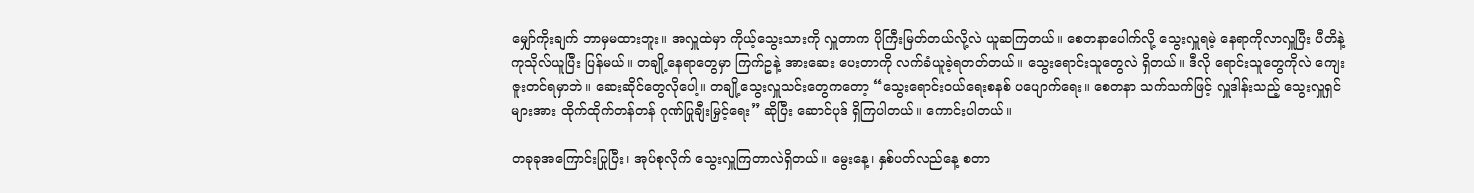မျှော်ကိုးချက် ဘာမှမထားဘူး။ အလှူထဲမှာ ကိုယ့်သွေးသားကို လှူတာက ပိုကြီးမြတ်တယ်လို့လဲ ယူဆကြတယ်။ စေတနာပေါက်လို့ သွေးလှူရမဲ့ နေရာကိုလာလှူပြီး ပီတိနဲ့ ကုသိုလ်ယူပြီး ပြန်မယ်။ တချို့နေရာတွေမှာ ကြက်ဥနဲ့ အားဆေး ပေးတာကို လက်ခံယူခဲ့ရတတ်တယ်။ သွေးရောင်းသူတွေလဲ ရှိတယ်။ ဒီလို ရောင်းသူတွေကိုလဲ ကျေးဇူးတင်ရမှာဘဲ။ ဆေးဆိုင်တွေလိုပေါ့။ တချို့သွေးလှူသင်းတွေကတော့ “သွေးရောင်းဝယ်ရေးစနစ် ပပျောက်ရေး။ စေတနာ သက်သက်ဖြင့် လှူဒါန်းသည့် သွေးလှူရှင်များအား ထိုက်ထိုက်တန်တန် ဂုဏ်ပြုချီးမြှင့်ရေး” ဆိုပြီး ဆောင်ပုဒ် ရှိကြပါတယ်။ ကောင်းပါတယ်။

တခုခုအကြောင်းပြုပြီး၊ အုပ်စုလိုက် သွေးလှူကြတာလဲရှိတယ်။ မွေးနေ့၊ နှစ်ပတ်လည်နေ့ စတာ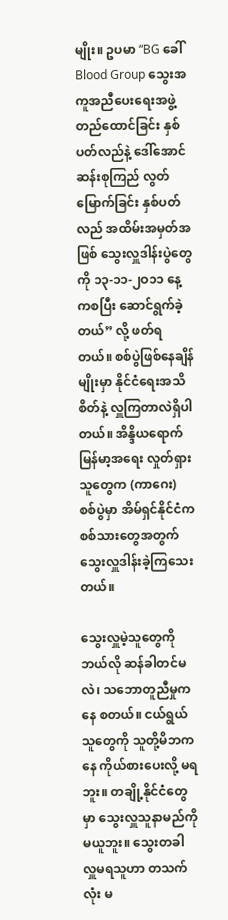မျိုး။ ဥပမာ “BG ခေါ် Blood Group သွေးအကူအညီပေးရေးအဖွဲ့ တည်ထောင်ခြင်း နှစ်ပတ်လည်နဲ့ ဒေါ်အောင်ဆန်းစုကြည် လွတ်မြောက်ခြင်း နှစ်ပတ်လည် အထိမ်းအမှတ်အဖြစ် သွေးလှူဒါန်းပွဲတွေကို ၁၃-၁၁-၂ဝ၁၁ နေ့ကစပြီး ဆောင်ရွက်ခဲ့တယ်” လို့ ဖတ်ရတယ်။ စစ်ပွဲဖြစ်နေချိန်မျိုးမှာ နိုင်ငံရေးအသိစိတ်နဲ့ လှူကြတာလဲရှိပါတယ်။ အိန္ဒိယရောက် မြန်မာ့အရေး လှုတ်ရှားသူတွေက (ကာဂေး) စစ်ပွဲမှာ အိမ်ရှင်နိုင်ငံက စစ်သားတွေအတွက် သွေးလှူဒါန်းခဲ့ကြသေးတယ်။

သွေးလှူမဲ့သူတွေကို ဘယ်လို ဆန်ခါတင်မလဲ၊ သဘောတူညီမှုကနေ စတယ်။ ငယ်ရွယ်သူတွေကို သူတို့မိဘကနေ ကိုယ်စားပေးလို့ မရဘူး။ တချို့နိုင်ငံတွေမှာ သွေးလှူသူနာမည်ကို မယူဘူး။ သွေးတခါ လှူမရသူဟာ တသက်လုံး မ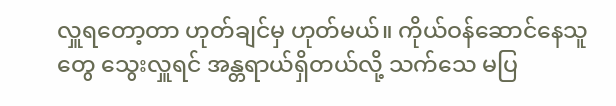လှူရတော့တာ ဟုတ်ချင်မှ ဟုတ်မယ်။ ကိုယ်ဝန်ဆောင်နေသူတွေ သွေးလှူရင် အန္တရာယ်ရှိတယ်လို့ သက်သေ မပြ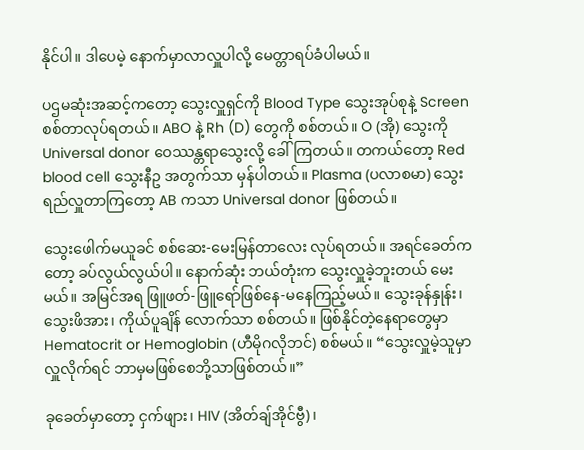နိုင်ပါ။ ဒါပေမဲ့ နောက်မှာလာလှူပါလို့ မေတ္တာရပ်ခံပါမယ်။

ပဌမဆုံးအဆင့်ကတော့ သွေးလှူရှင်ကို Blood Type သွေးအုပ်စုနဲ့ Screen စစ်တာလုပ်ရတယ်။ ABO နဲ့ Rh (D) တွေကို စစ်တယ်။ O (အို) သွေးကို Universal donor ဝေဿန္တရာသွေးလို့ ခေါ်ကြတယ်။ တကယ်တော့ Red blood cell သွေးနီဥ အတွက်သာ မှန်ပါတယ်။ Plasma (ပလာစမာ) သွေးရည်လှူတာကြတော့ AB ကသာ Universal donor ဖြစ်တယ်။

သွေးဖေါက်မယူခင် စစ်ဆေး-မေးမြန်တာလေး လုပ်ရတယ်။ အရင်ခေတ်ကတော့ ခပ်လွယ်လွယ်ပါ။ နောက်ဆုံး ဘယ်တုံးက သွေးလှူခဲ့ဘူးတယ် မေးမယ်။ အမြင်အရ ဖြူဖတ်-ဖြူရော်ဖြစ်နေ-မနေကြည့်မယ်။ သွေးခုန်နှုန်း၊ သွေးဖိအား၊ ကိုယ်ပူချိန် လောက်သာ စစ်တယ်။ ဖြစ်နိုင်တဲ့နေရာတွေမှာ Hematocrit or Hemoglobin (ဟီမိုဂလိုဘင်) စစ်မယ်။ “သွေးလှူမဲ့သူမှာ လှူလိုက်ရင် ဘာမှမဖြစ်စေဘို့သာဖြစ်တယ်။”

ခုခေတ်မှာတော့ ငှက်ဖျား၊ HIV (အိတ်ချ်အိုင်ဗွီ)၊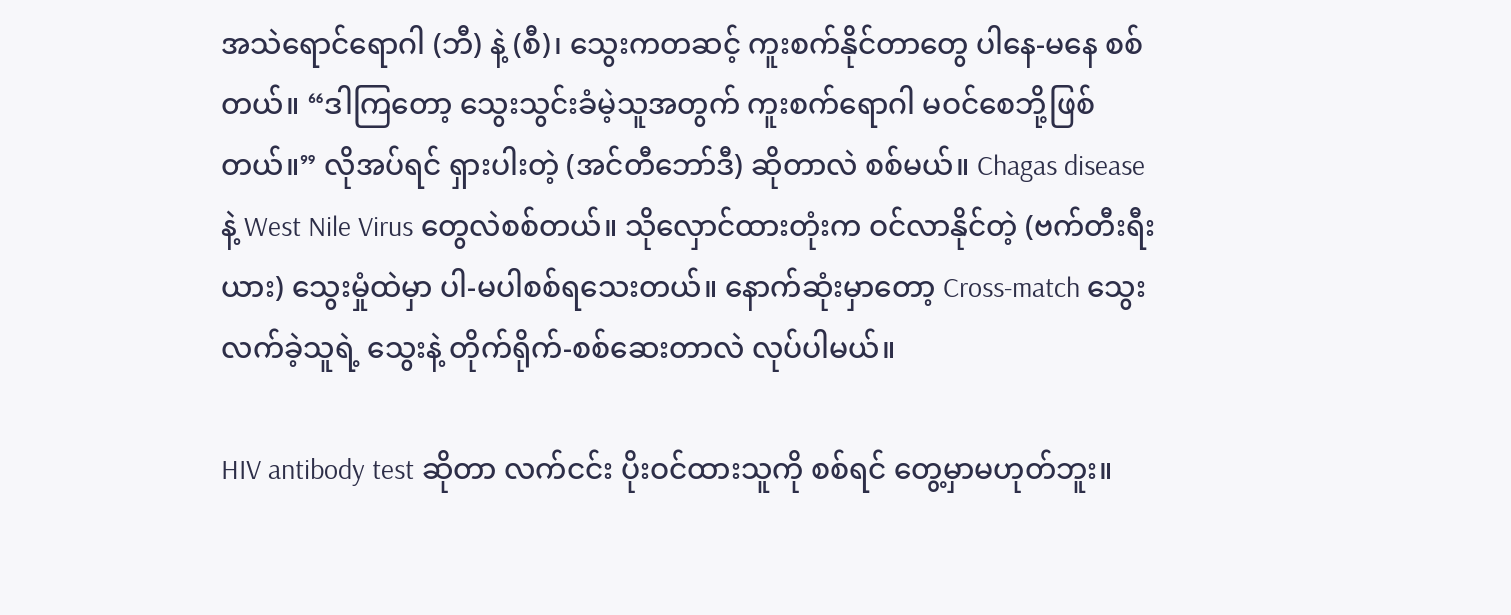အသဲရောင်ရောဂါ (ဘီ) နဲ့ (စီ)၊ သွေးကတဆင့် ကူးစက်နိုင်တာတွေ ပါနေ-မနေ စစ်တယ်။ “ဒါကြတော့ သွေးသွင်းခံမဲ့သူအတွက် ကူးစက်ရောဂါ မဝင်စေဘို့ဖြစ်တယ်။” လိုအပ်ရင် ရှားပါးတဲ့ (အင်တီဘော်ဒီ) ဆိုတာလဲ စစ်မယ်။ Chagas disease နဲ့ West Nile Virus တွေလဲစစ်တယ်။ သိုလှောင်ထားတုံးက ဝင်လာနိုင်တဲ့ (ဗက်တီးရီးယား) သွေးမှုံထဲမှာ ပါ-မပါစစ်ရသေးတယ်။ နောက်ဆုံးမှာတော့ Cross-match သွေးလက်ခဲ့သူရဲ့ သွေးနဲ့ တိုက်ရိုက်-စစ်ဆေးတာလဲ လုပ်ပါမယ်။

HIV antibody test ဆိုတာ လက်ငင်း ပိုးဝင်ထားသူကို စစ်ရင် တွေ့မှာမဟုတ်ဘူး။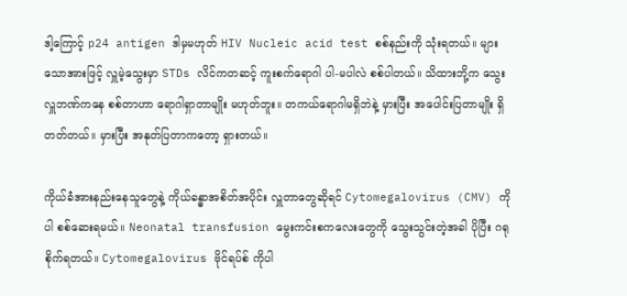ဒါ့ကြောင့် p24 antigen ဒါမှမဟုတ် HIV Nucleic acid test စစ်နည်းကို သုံးရတယ်။ များသောအားဖြင့် လှူမဲ့သွေးမှာ STDs လိင်ကတဆင့် ကူးစက်ရောဂါ ပါ-မပါလဲ စစ်ပါတယ်။ သိထားဘို့က သွေးလှူဘဏ်ကနေ စစ်တာဟာ ရောဂါရှာတာမျိုး မဟုတ်ဘူး။ တကယ်ရောဂါမရှိဘဲနဲ့ မှားပြီး အပေါင်းပြတာမျိုး ရှိတတ်တယ်။ မှားပြီး အနုတ်ပြတာကတော့ ရှားတယ်။

ကိုယ်ခံအားနည်းနေသူတွေနဲ့ ကိုယ်ခန္ဓာအစိတ်အပိုင်း လှူတာတွေဆိုရင် Cytomegalovirus (CMV) ကိုပါ စစ်ဆေးရမယ်။ Neonatal transfusion မွေးကင်းစကလေးတွေကို သွေးသွင်းတဲ့အခါ ပိုပြီး ဂရုစိုက်ရတယ်။ Cytomegalovirus ဗိုင်ရပ်စ် ကိုပါ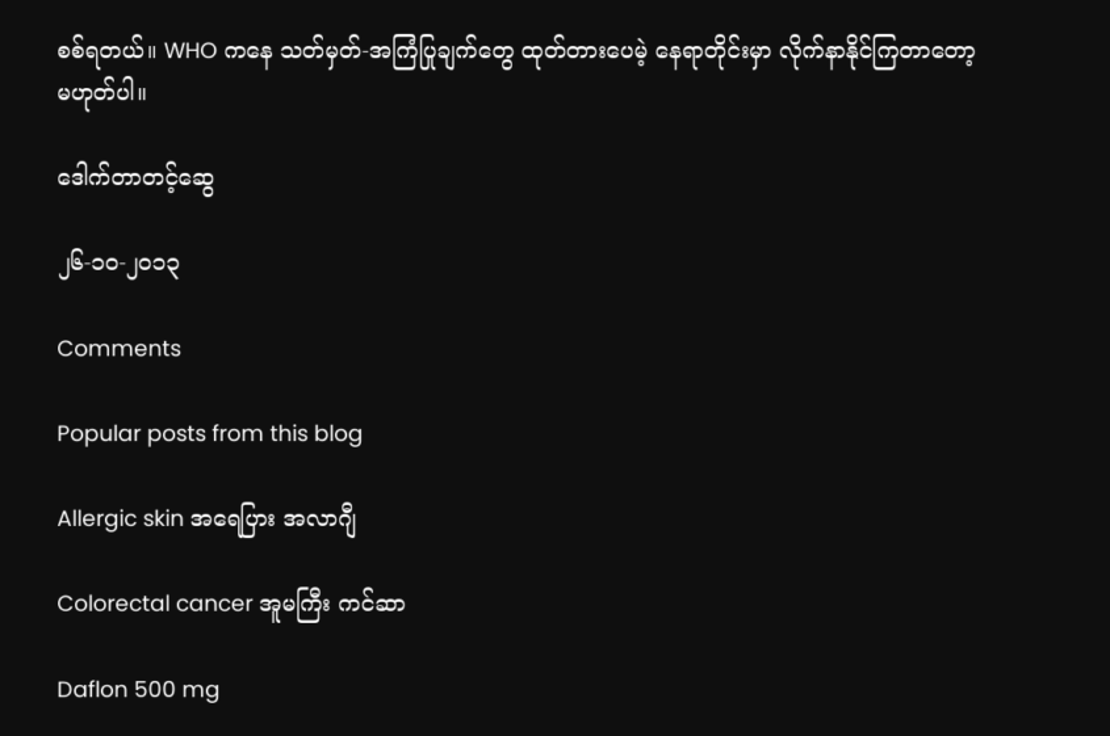စစ်ရတယ်။ WHO ကနေ သတ်မှတ်-အကြံပြုချက်တွေ ထုတ်တားပေမဲ့ နေရာတိုင်းမှာ လိုက်နာနိုင်ကြတာတော့ မဟုတ်ပါ။

ဒေါက်တာတင့်ဆွေ

၂၆-၁၀-၂၀၁၃

Comments

Popular posts from this blog

Allergic skin အရေပြား အလာဂျီ

Colorectal cancer အူမကြီး ကင်ဆာ

Daflon 500 mg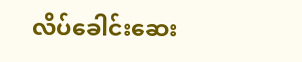လိပ်ခေါင်းဆေး